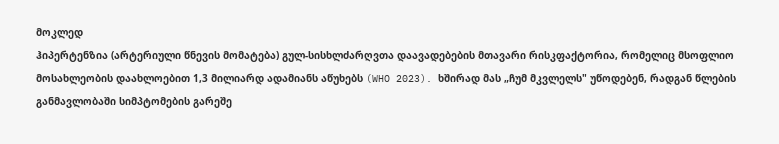მოკლედ
ჰიპერტენზია (არტერიული წნევის მომატება) გულ-სისხლძარღვთა დაავადებების მთავარი რისკფაქტორია, რომელიც მსოფლიო მოსახლეობის დაახლოებით 1,3 მილიარდ ადამიანს აწუხებს (WHO 2023). ხშირად მას „ჩუმ მკვლელს" უწოდებენ, რადგან წლების განმავლობაში სიმპტომების გარეშე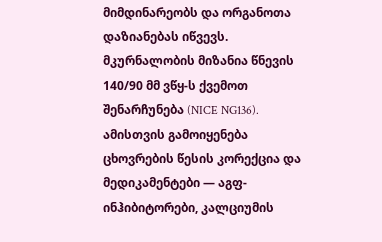მიმდინარეობს და ორგანოთა დაზიანებას იწვევს. მკურნალობის მიზანია წნევის 140/90 მმ ვწყ-ს ქვემოთ შენარჩუნება (NICE NG136). ამისთვის გამოიყენება ცხოვრების წესის კორექცია და მედიკამენტები — აგფ-ინჰიბიტორები, კალციუმის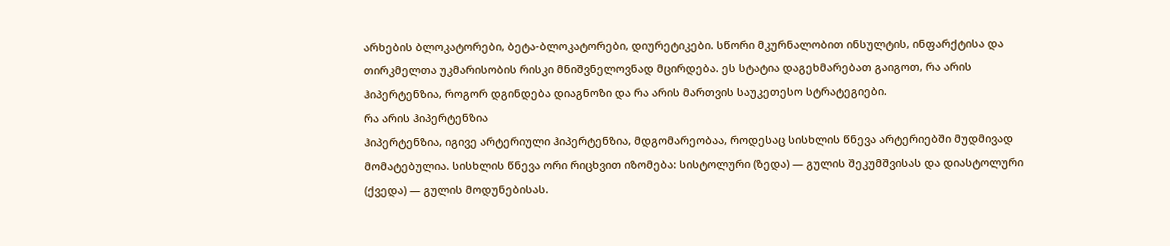არხების ბლოკატორები, ბეტა-ბლოკატორები, დიურეტიკები. სწორი მკურნალობით ინსულტის, ინფარქტისა და თირკმელთა უკმარისობის რისკი მნიშვნელოვნად მცირდება. ეს სტატია დაგეხმარებათ გაიგოთ, რა არის ჰიპერტენზია, როგორ დგინდება დიაგნოზი და რა არის მართვის საუკეთესო სტრატეგიები.
რა არის ჰიპერტენზია
ჰიპერტენზია, იგივე არტერიული ჰიპერტენზია, მდგომარეობაა, როდესაც სისხლის წნევა არტერიებში მუდმივად მომატებულია. სისხლის წნევა ორი რიცხვით იზომება: სისტოლური (ზედა) — გულის შეკუმშვისას და დიასტოლური (ქვედა) — გულის მოდუნებისას.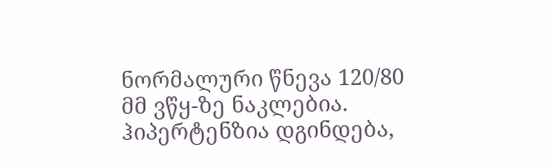ნორმალური წნევა 120/80 მმ ვწყ-ზე ნაკლებია. ჰიპერტენზია დგინდება,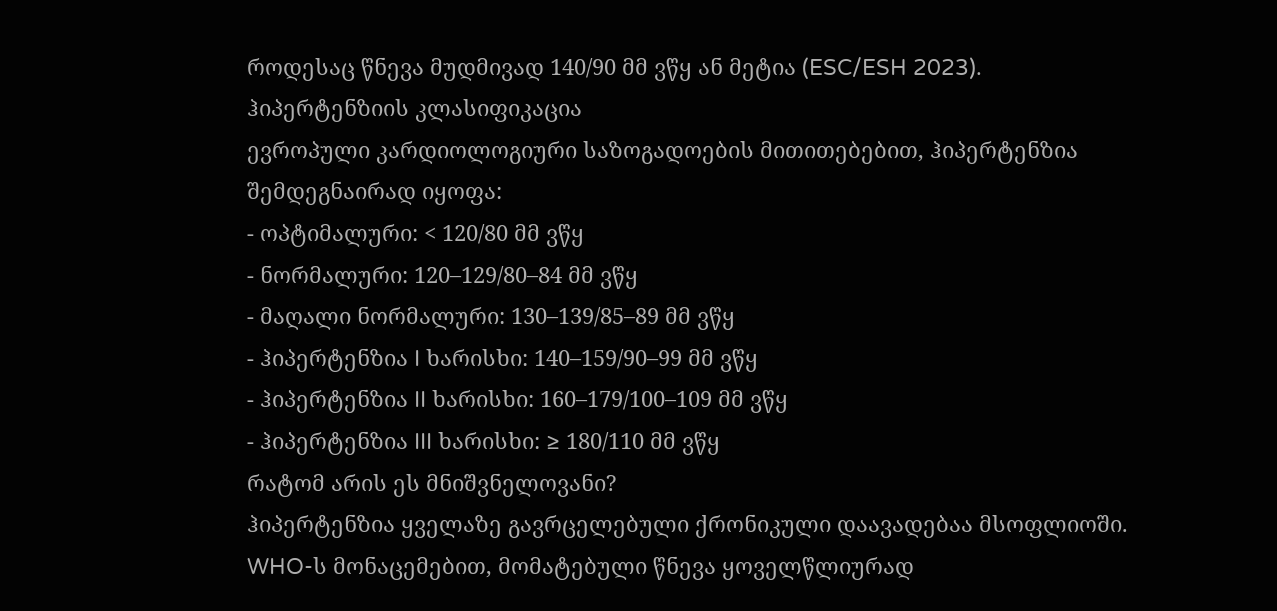როდესაც წნევა მუდმივად 140/90 მმ ვწყ ან მეტია (ESC/ESH 2023).
ჰიპერტენზიის კლასიფიკაცია
ევროპული კარდიოლოგიური საზოგადოების მითითებებით, ჰიპერტენზია შემდეგნაირად იყოფა:
- ოპტიმალური: < 120/80 მმ ვწყ
- ნორმალური: 120–129/80–84 მმ ვწყ
- მაღალი ნორმალური: 130–139/85–89 მმ ვწყ
- ჰიპერტენზია I ხარისხი: 140–159/90–99 მმ ვწყ
- ჰიპერტენზია II ხარისხი: 160–179/100–109 მმ ვწყ
- ჰიპერტენზია III ხარისხი: ≥ 180/110 მმ ვწყ
რატომ არის ეს მნიშვნელოვანი?
ჰიპერტენზია ყველაზე გავრცელებული ქრონიკული დაავადებაა მსოფლიოში. WHO-ს მონაცემებით, მომატებული წნევა ყოველწლიურად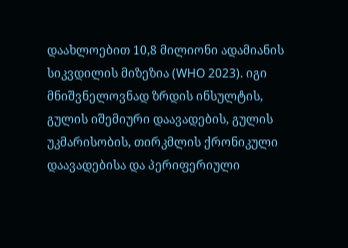დაახლოებით 10,8 მილიონი ადამიანის სიკვდილის მიზეზია (WHO 2023). იგი მნიშვნელოვნად ზრდის ინსულტის, გულის იშემიური დაავადების, გულის უკმარისობის, თირკმლის ქრონიკული დაავადებისა და პერიფერიული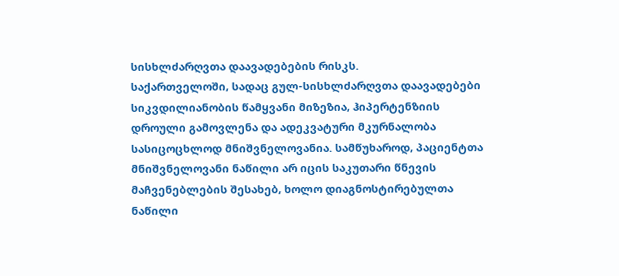სისხლძარღვთა დაავადებების რისკს.
საქართველოში, სადაც გულ-სისხლძარღვთა დაავადებები სიკვდილიანობის წამყვანი მიზეზია, ჰიპერტენზიის დროული გამოვლენა და ადეკვატური მკურნალობა სასიცოცხლოდ მნიშვნელოვანია. სამწუხაროდ, პაციენტთა მნიშვნელოვანი ნაწილი არ იცის საკუთარი წნევის მაჩვენებლების შესახებ, ხოლო დიაგნოსტირებულთა ნაწილი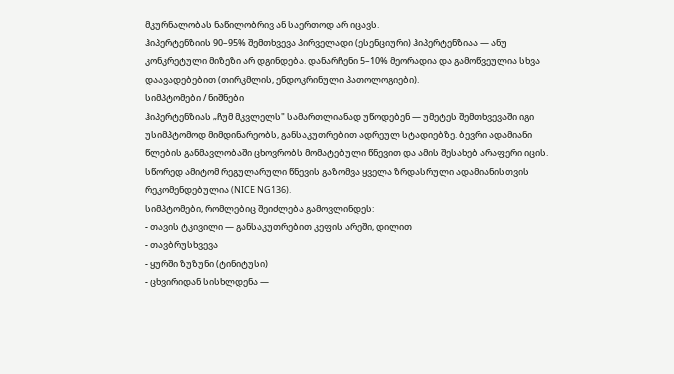მკურნალობას ნაწილობრივ ან საერთოდ არ იცავს.
ჰიპერტენზიის 90–95% შემთხვევა პირველადი (ესენციური) ჰიპერტენზიაა — ანუ კონკრეტული მიზეზი არ დგინდება. დანარჩენი 5–10% მეორადია და გამოწვეულია სხვა დაავადებებით (თირკმლის, ენდოკრინული პათოლოგიები).
სიმპტომები / ნიშნები
ჰიპერტენზიას „ჩუმ მკვლელს" სამართლიანად უწოდებენ — უმეტეს შემთხვევაში იგი უსიმპტომოდ მიმდინარეობს, განსაკუთრებით ადრეულ სტადიებზე. ბევრი ადამიანი წლების განმავლობაში ცხოვრობს მომატებული წნევით და ამის შესახებ არაფერი იცის. სწორედ ამიტომ რეგულარული წნევის გაზომვა ყველა ზრდასრული ადამიანისთვის რეკომენდებულია (NICE NG136).
სიმპტომები, რომლებიც შეიძლება გამოვლინდეს:
- თავის ტკივილი — განსაკუთრებით კეფის არეში, დილით
- თავბრუსხვევა
- ყურში ზუზუნი (ტინიტუსი)
- ცხვირიდან სისხლდენა —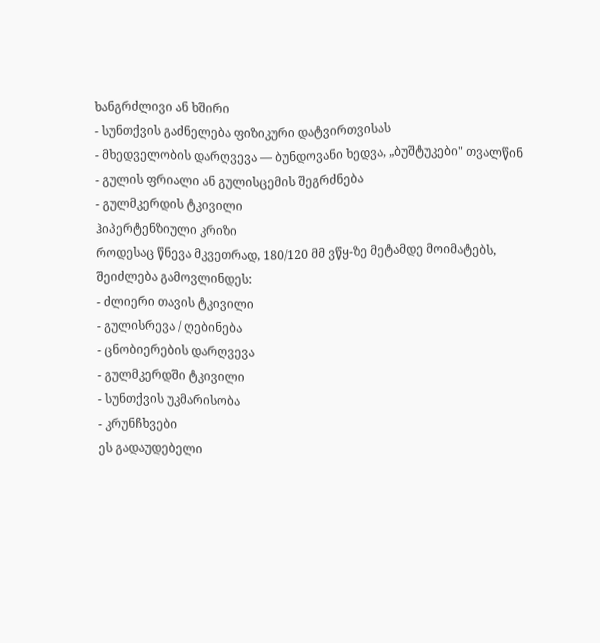ხანგრძლივი ან ხშირი
- სუნთქვის გაძნელება ფიზიკური დატვირთვისას
- მხედველობის დარღვევა — ბუნდოვანი ხედვა, „ბუშტუკები" თვალწინ
- გულის ფრიალი ან გულისცემის შეგრძნება
- გულმკერდის ტკივილი
ჰიპერტენზიული კრიზი
როდესაც წნევა მკვეთრად, 180/120 მმ ვწყ-ზე მეტამდე მოიმატებს, შეიძლება გამოვლინდეს:
- ძლიერი თავის ტკივილი
- გულისრევა / ღებინება
- ცნობიერების დარღვევა
- გულმკერდში ტკივილი
- სუნთქვის უკმარისობა
- კრუნჩხვები
ეს გადაუდებელი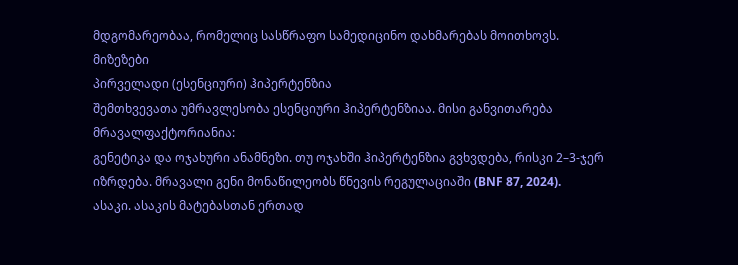მდგომარეობაა, რომელიც სასწრაფო სამედიცინო დახმარებას მოითხოვს.
მიზეზები
პირველადი (ესენციური) ჰიპერტენზია
შემთხვევათა უმრავლესობა ესენციური ჰიპერტენზიაა. მისი განვითარება მრავალფაქტორიანია:
გენეტიკა და ოჯახური ანამნეზი. თუ ოჯახში ჰიპერტენზია გვხვდება, რისკი 2–3-ჯერ იზრდება. მრავალი გენი მონაწილეობს წნევის რეგულაციაში (BNF 87, 2024).
ასაკი. ასაკის მატებასთან ერთად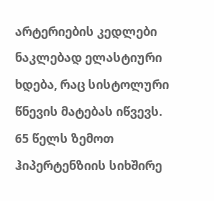არტერიების კედლები ნაკლებად ელასტიური ხდება, რაც სისტოლური წნევის მატებას იწვევს. 65 წელს ზემოთ ჰიპერტენზიის სიხშირე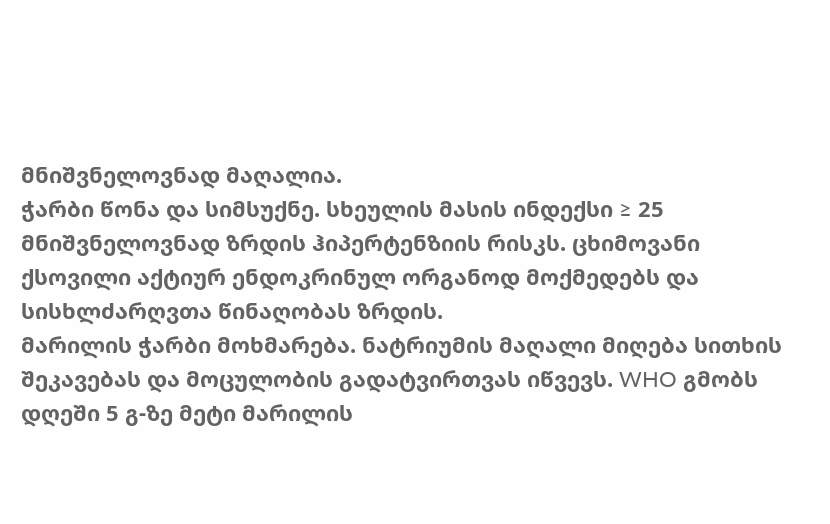მნიშვნელოვნად მაღალია.
ჭარბი წონა და სიმსუქნე. სხეულის მასის ინდექსი ≥ 25 მნიშვნელოვნად ზრდის ჰიპერტენზიის რისკს. ცხიმოვანი ქსოვილი აქტიურ ენდოკრინულ ორგანოდ მოქმედებს და სისხლძარღვთა წინაღობას ზრდის.
მარილის ჭარბი მოხმარება. ნატრიუმის მაღალი მიღება სითხის შეკავებას და მოცულობის გადატვირთვას იწვევს. WHO გმობს დღეში 5 გ-ზე მეტი მარილის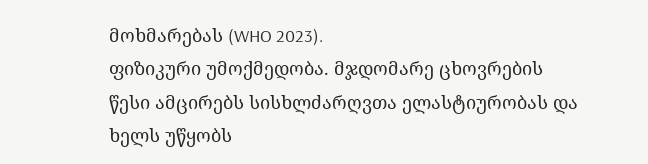მოხმარებას (WHO 2023).
ფიზიკური უმოქმედობა. მჯდომარე ცხოვრების წესი ამცირებს სისხლძარღვთა ელასტიურობას და ხელს უწყობს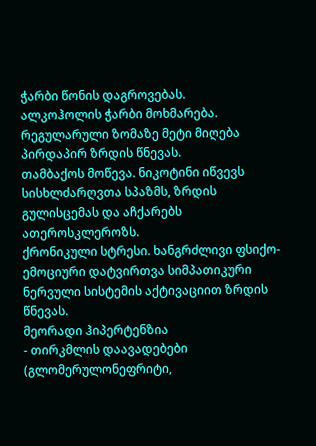ჭარბი წონის დაგროვებას.
ალკოჰოლის ჭარბი მოხმარება. რეგულარული ზომაზე მეტი მიღება პირდაპირ ზრდის წნევას.
თამბაქოს მოწევა. ნიკოტინი იწვევს სისხლძარღვთა სპაზმს, ზრდის გულისცემას და აჩქარებს ათეროსკლეროზს.
ქრონიკული სტრესი. ხანგრძლივი ფსიქო-ემოციური დატვირთვა სიმპათიკური ნერვული სისტემის აქტივაციით ზრდის წნევას.
მეორადი ჰიპერტენზია
- თირკმლის დაავადებები (გლომერულონეფრიტი,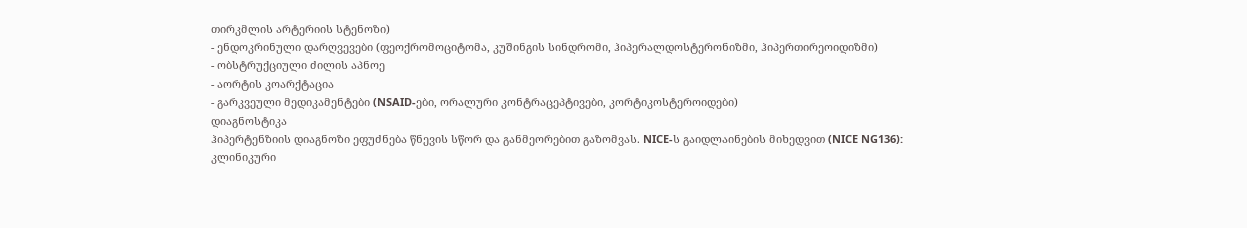თირკმლის არტერიის სტენოზი)
- ენდოკრინული დარღვევები (ფეოქრომოციტომა, კუშინგის სინდრომი, ჰიპერალდოსტერონიზმი, ჰიპერთირეოიდიზმი)
- ობსტრუქციული ძილის აპნოე
- აორტის კოარქტაცია
- გარკვეული მედიკამენტები (NSAID-ები, ორალური კონტრაცეპტივები, კორტიკოსტეროიდები)
დიაგნოსტიკა
ჰიპერტენზიის დიაგნოზი ეფუძნება წნევის სწორ და განმეორებით გაზომვას. NICE-ს გაიდლაინების მიხედვით (NICE NG136):
კლინიკური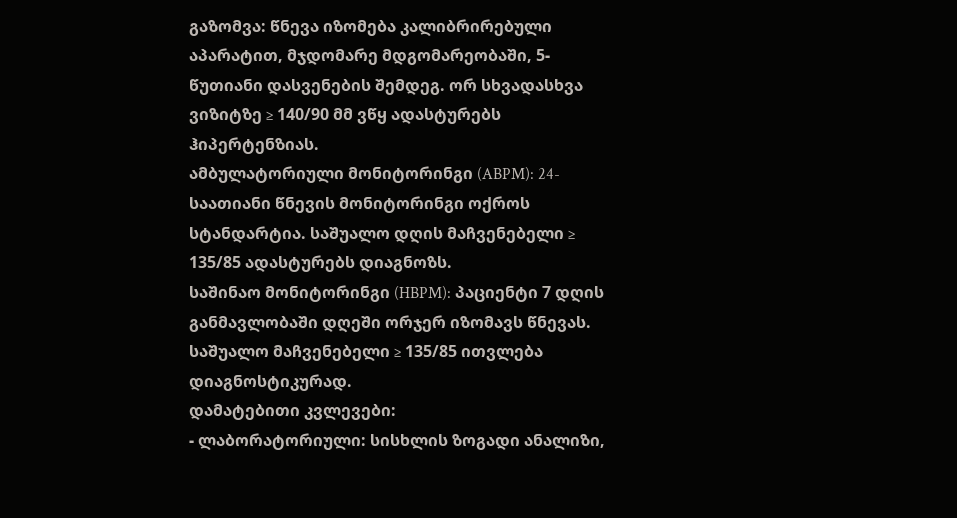გაზომვა: წნევა იზომება კალიბრირებული აპარატით, მჯდომარე მდგომარეობაში, 5-წუთიანი დასვენების შემდეგ. ორ სხვადასხვა ვიზიტზე ≥ 140/90 მმ ვწყ ადასტურებს ჰიპერტენზიას.
ამბულატორიული მონიტორინგი (ABPM): 24-საათიანი წნევის მონიტორინგი ოქროს სტანდარტია. საშუალო დღის მაჩვენებელი ≥ 135/85 ადასტურებს დიაგნოზს.
საშინაო მონიტორინგი (HBPM): პაციენტი 7 დღის განმავლობაში დღეში ორჯერ იზომავს წნევას. საშუალო მაჩვენებელი ≥ 135/85 ითვლება დიაგნოსტიკურად.
დამატებითი კვლევები:
- ლაბორატორიული: სისხლის ზოგადი ანალიზი,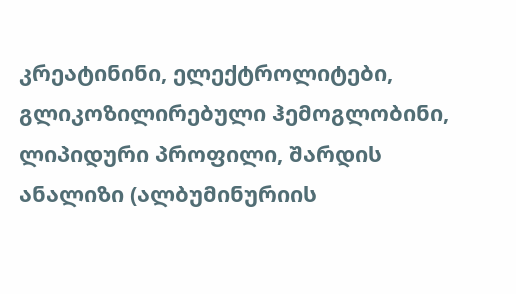კრეატინინი, ელექტროლიტები, გლიკოზილირებული ჰემოგლობინი, ლიპიდური პროფილი, შარდის ანალიზი (ალბუმინურიის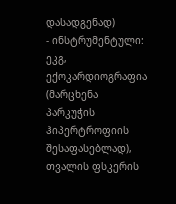დასადგენად)
- ინსტრუმენტული: ეკგ, ექოკარდიოგრაფია (მარცხენა პარკუჭის ჰიპერტროფიის შესაფასებლად), თვალის ფსკერის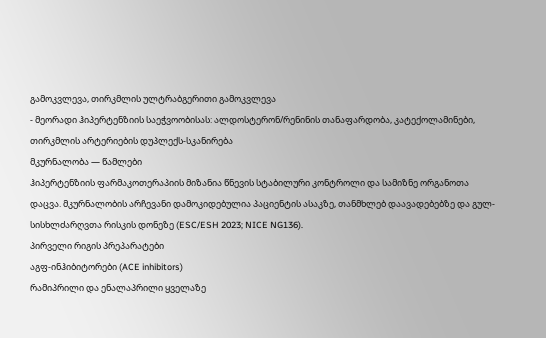გამოკვლევა, თირკმლის ულტრაბგერითი გამოკვლევა
- მეორადი ჰიპერტენზიის საეჭვოობისას: ალდოსტერონ/რენინის თანაფარდობა, კატექოლამინები, თირკმლის არტერიების დუპლექს-სკანირება
მკურნალობა — წამლები
ჰიპერტენზიის ფარმაკოთერაპიის მიზანია წნევის სტაბილური კონტროლი და სამიზნე ორგანოთა დაცვა. მკურნალობის არჩევანი დამოკიდებულია პაციენტის ასაკზე, თანმხლებ დაავადებებზე და გულ-სისხლძარღვთა რისკის დონეზე (ESC/ESH 2023; NICE NG136).
პირველი რიგის პრეპარატები
აგფ-ინჰიბიტორები (ACE inhibitors)
რამიპრილი და ენალაპრილი ყველაზე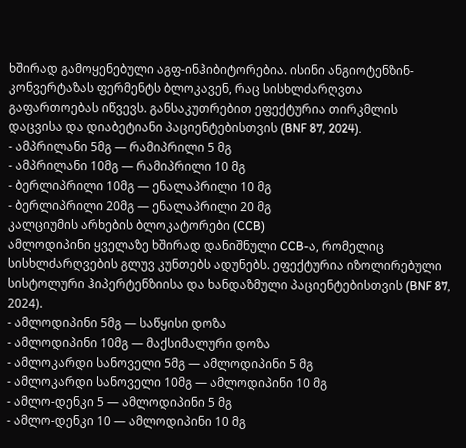ხშირად გამოყენებული აგფ-ინჰიბიტორებია. ისინი ანგიოტენზინ-კონვერტაზას ფერმენტს ბლოკავენ, რაც სისხლძარღვთა გაფართოებას იწვევს. განსაკუთრებით ეფექტურია თირკმლის დაცვისა და დიაბეტიანი პაციენტებისთვის (BNF 87, 2024).
- ამპრილანი 5მგ — რამიპრილი 5 მგ
- ამპრილანი 10მგ — რამიპრილი 10 მგ
- ბერლიპრილი 10მგ — ენალაპრილი 10 მგ
- ბერლიპრილი 20მგ — ენალაპრილი 20 მგ
კალციუმის არხების ბლოკატორები (CCB)
ამლოდიპინი ყველაზე ხშირად დანიშნული CCB-ა, რომელიც სისხლძარღვების გლუვ კუნთებს ადუნებს. ეფექტურია იზოლირებული სისტოლური ჰიპერტენზიისა და ხანდაზმული პაციენტებისთვის (BNF 87, 2024).
- ამლოდიპინი 5მგ — საწყისი დოზა
- ამლოდიპინი 10მგ — მაქსიმალური დოზა
- ამლოკარდი სანოველი 5მგ — ამლოდიპინი 5 მგ
- ამლოკარდი სანოველი 10მგ — ამლოდიპინი 10 მგ
- ამლო-დენკი 5 — ამლოდიპინი 5 მგ
- ამლო-დენკი 10 — ამლოდიპინი 10 მგ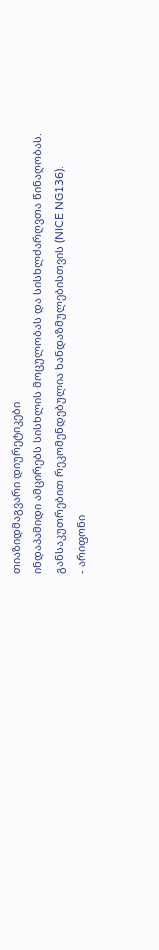თიაზიდმაგვარი დიურეტიკები
ინდაპამიდი ამცირებს სისხლის მოცულობას და სისხლძარღვთა წინაღობას. განსაკუთრებით რეკომენდებულია ხანდაზმულებისთვის (NICE NG136).
- არიფონი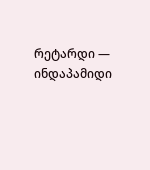რეტარდი — ინდაპამიდი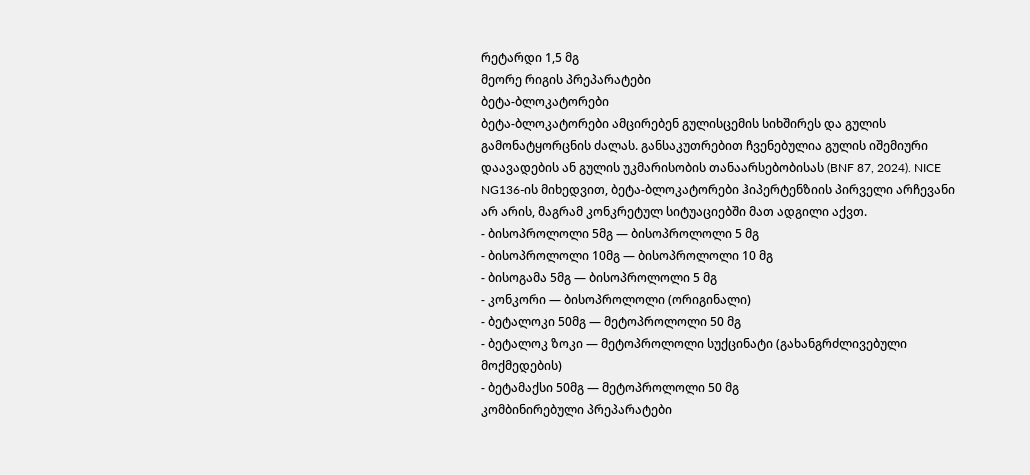რეტარდი 1,5 მგ
მეორე რიგის პრეპარატები
ბეტა-ბლოკატორები
ბეტა-ბლოკატორები ამცირებენ გულისცემის სიხშირეს და გულის გამონატყორცნის ძალას. განსაკუთრებით ჩვენებულია გულის იშემიური დაავადების ან გულის უკმარისობის თანაარსებობისას (BNF 87, 2024). NICE NG136-ის მიხედვით, ბეტა-ბლოკატორები ჰიპერტენზიის პირველი არჩევანი არ არის, მაგრამ კონკრეტულ სიტუაციებში მათ ადგილი აქვთ.
- ბისოპროლოლი 5მგ — ბისოპროლოლი 5 მგ
- ბისოპროლოლი 10მგ — ბისოპროლოლი 10 მგ
- ბისოგამა 5მგ — ბისოპროლოლი 5 მგ
- კონკორი — ბისოპროლოლი (ორიგინალი)
- ბეტალოკი 50მგ — მეტოპროლოლი 50 მგ
- ბეტალოკ ზოკი — მეტოპროლოლი სუქცინატი (გახანგრძლივებული მოქმედების)
- ბეტამაქსი 50მგ — მეტოპროლოლი 50 მგ
კომბინირებული პრეპარატები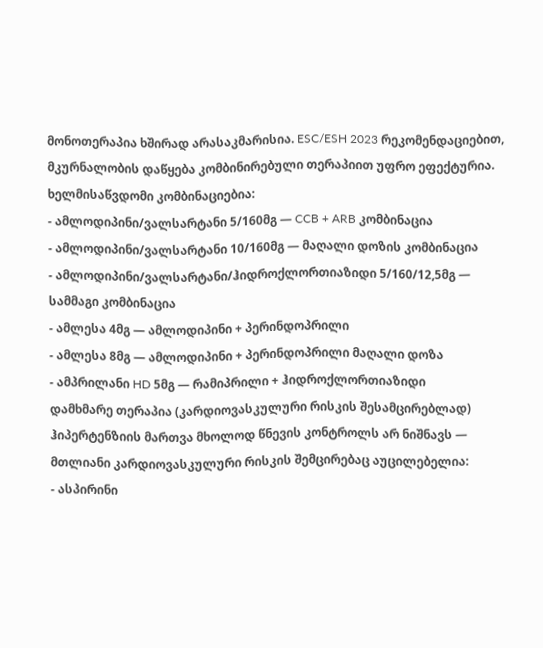მონოთერაპია ხშირად არასაკმარისია. ESC/ESH 2023 რეკომენდაციებით, მკურნალობის დაწყება კომბინირებული თერაპიით უფრო ეფექტურია. ხელმისაწვდომი კომბინაციებია:
- ამლოდიპინი/ვალსარტანი 5/160მგ — CCB + ARB კომბინაცია
- ამლოდიპინი/ვალსარტანი 10/160მგ — მაღალი დოზის კომბინაცია
- ამლოდიპინი/ვალსარტანი/ჰიდროქლორთიაზიდი 5/160/12,5მგ — სამმაგი კომბინაცია
- ამლესა 4მგ — ამლოდიპინი + პერინდოპრილი
- ამლესა 8მგ — ამლოდიპინი + პერინდოპრილი მაღალი დოზა
- ამპრილანი HD 5მგ — რამიპრილი + ჰიდროქლორთიაზიდი
დამხმარე თერაპია (კარდიოვასკულური რისკის შესამცირებლად)
ჰიპერტენზიის მართვა მხოლოდ წნევის კონტროლს არ ნიშნავს — მთლიანი კარდიოვასკულური რისკის შემცირებაც აუცილებელია:
- ასპირინი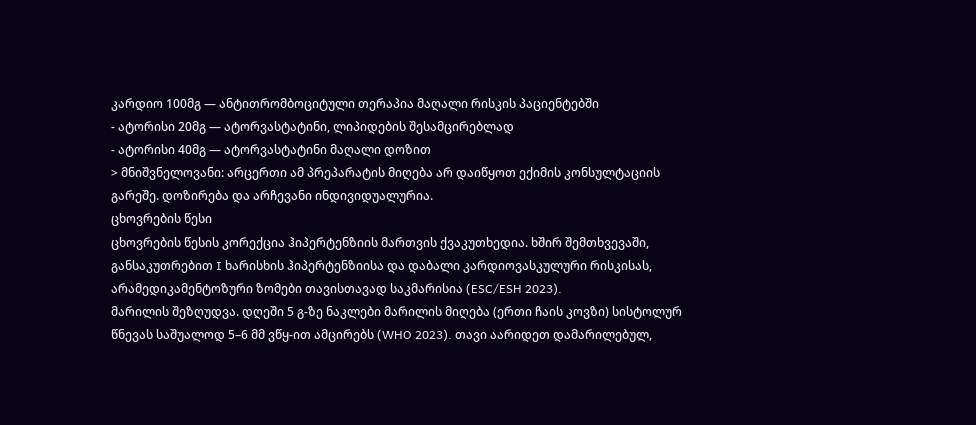კარდიო 100მგ — ანტითრომბოციტული თერაპია მაღალი რისკის პაციენტებში
- ატორისი 20მგ — ატორვასტატინი, ლიპიდების შესამცირებლად
- ატორისი 40მგ — ატორვასტატინი მაღალი დოზით
> მნიშვნელოვანი: არცერთი ამ პრეპარატის მიღება არ დაიწყოთ ექიმის კონსულტაციის გარეშე. დოზირება და არჩევანი ინდივიდუალურია.
ცხოვრების წესი
ცხოვრების წესის კორექცია ჰიპერტენზიის მართვის ქვაკუთხედია. ხშირ შემთხვევაში, განსაკუთრებით I ხარისხის ჰიპერტენზიისა და დაბალი კარდიოვასკულური რისკისას, არამედიკამენტოზური ზომები თავისთავად საკმარისია (ESC/ESH 2023).
მარილის შეზღუდვა. დღეში 5 გ-ზე ნაკლები მარილის მიღება (ერთი ჩაის კოვზი) სისტოლურ წნევას საშუალოდ 5–6 მმ ვწყ-ით ამცირებს (WHO 2023). თავი აარიდეთ დამარილებულ,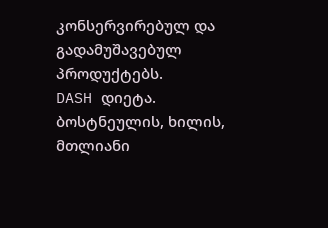კონსერვირებულ და გადამუშავებულ პროდუქტებს.
DASH დიეტა. ბოსტნეულის, ხილის, მთლიანი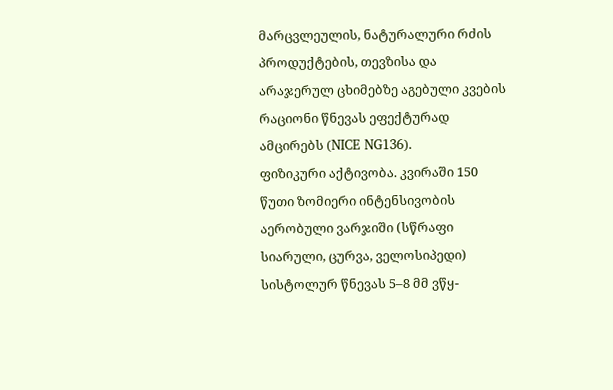მარცვლეულის, ნატურალური რძის პროდუქტების, თევზისა და არაჯერულ ცხიმებზე აგებული კვების რაციონი წნევას ეფექტურად ამცირებს (NICE NG136).
ფიზიკური აქტივობა. კვირაში 150 წუთი ზომიერი ინტენსივობის აერობული ვარჯიში (სწრაფი სიარული, ცურვა, ველოსიპედი) სისტოლურ წნევას 5–8 მმ ვწყ-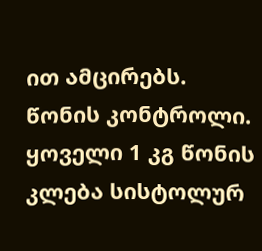ით ამცირებს.
წონის კონტროლი. ყოველი 1 კგ წონის კლება სისტოლურ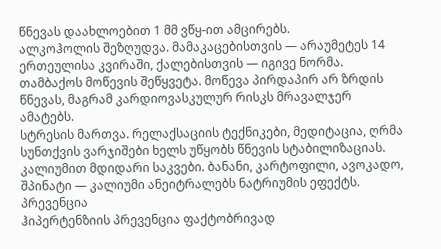წნევას დაახლოებით 1 მმ ვწყ-ით ამცირებს.
ალკოჰოლის შეზღუდვა. მამაკაცებისთვის — არაუმეტეს 14 ერთეულისა კვირაში, ქალებისთვის — იგივე ნორმა.
თამბაქოს მოწევის შეწყვეტა. მოწევა პირდაპირ არ ზრდის წნევას, მაგრამ კარდიოვასკულურ რისკს მრავალჯერ ამატებს.
სტრესის მართვა. რელაქსაციის ტექნიკები, მედიტაცია, ღრმა სუნთქვის ვარჯიშები ხელს უწყობს წნევის სტაბილიზაციას.
კალიუმით მდიდარი საკვები. ბანანი, კარტოფილი, ავოკადო, შპინატი — კალიუმი ანეიტრალებს ნატრიუმის ეფექტს.
პრევენცია
ჰიპერტენზიის პრევენცია ფაქტობრივად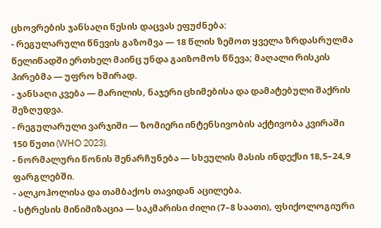ცხოვრების ჯანსაღი წესის დაცვას ეფუძნება:
- რეგულარული წნევის გაზომვა — 18 წლის ზემოთ ყველა ზრდასრულმა წელიწადში ერთხელ მაინც უნდა გაიზომოს წნევა; მაღალი რისკის პირებმა — უფრო ხშირად.
- ჯანსაღი კვება — მარილის, ნაჯერი ცხიმებისა და დამატებული შაქრის შეზღუდვა.
- რეგულარული ვარჯიში — ზომიერი ინტენსივობის აქტივობა კვირაში 150 წუთი (WHO 2023).
- ნორმალური წონის შენარჩუნება — სხეულის მასის ინდექსი 18,5–24,9 ფარგლებში.
- ალკოჰოლისა და თამბაქოს თავიდან აცილება.
- სტრესის მინიმიზაცია — საკმარისი ძილი (7–8 საათი), ფსიქოლოგიური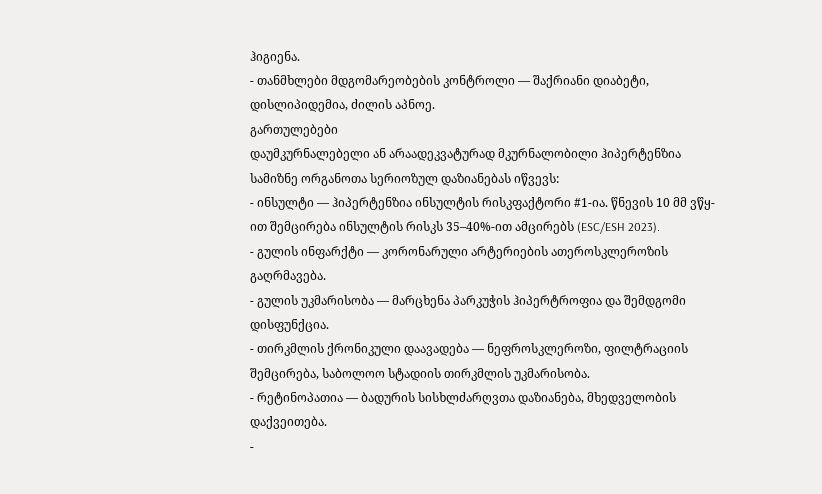ჰიგიენა.
- თანმხლები მდგომარეობების კონტროლი — შაქრიანი დიაბეტი, დისლიპიდემია, ძილის აპნოე.
გართულებები
დაუმკურნალებელი ან არაადეკვატურად მკურნალობილი ჰიპერტენზია სამიზნე ორგანოთა სერიოზულ დაზიანებას იწვევს:
- ინსულტი — ჰიპერტენზია ინსულტის რისკფაქტორი #1-ია. წნევის 10 მმ ვწყ-ით შემცირება ინსულტის რისკს 35–40%-ით ამცირებს (ESC/ESH 2023).
- გულის ინფარქტი — კორონარული არტერიების ათეროსკლეროზის გაღრმავება.
- გულის უკმარისობა — მარცხენა პარკუჭის ჰიპერტროფია და შემდგომი დისფუნქცია.
- თირკმლის ქრონიკული დაავადება — ნეფროსკლეროზი, ფილტრაციის შემცირება, საბოლოო სტადიის თირკმლის უკმარისობა.
- რეტინოპათია — ბადურის სისხლძარღვთა დაზიანება, მხედველობის დაქვეითება.
-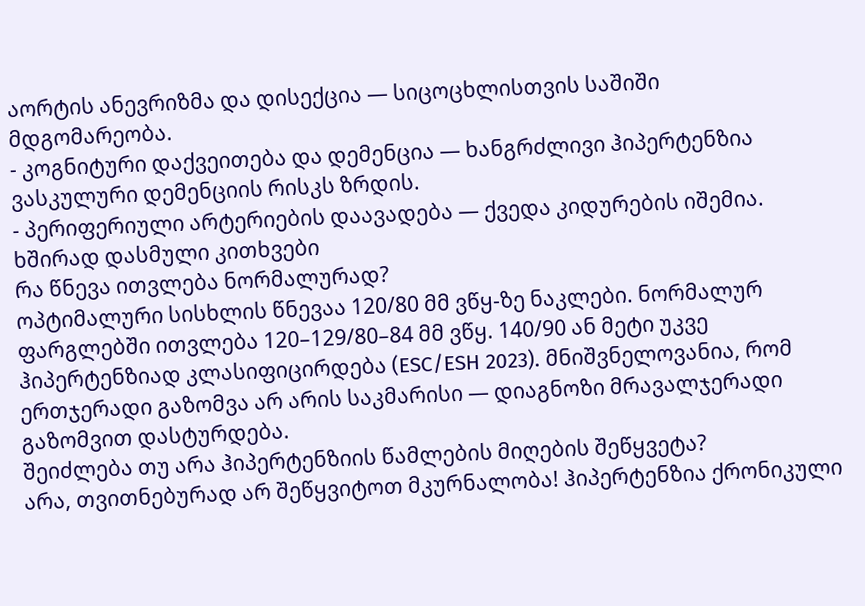აორტის ანევრიზმა და დისექცია — სიცოცხლისთვის საშიში მდგომარეობა.
- კოგნიტური დაქვეითება და დემენცია — ხანგრძლივი ჰიპერტენზია ვასკულური დემენციის რისკს ზრდის.
- პერიფერიული არტერიების დაავადება — ქვედა კიდურების იშემია.
ხშირად დასმული კითხვები
რა წნევა ითვლება ნორმალურად?
ოპტიმალური სისხლის წნევაა 120/80 მმ ვწყ-ზე ნაკლები. ნორმალურ ფარგლებში ითვლება 120–129/80–84 მმ ვწყ. 140/90 ან მეტი უკვე ჰიპერტენზიად კლასიფიცირდება (ESC/ESH 2023). მნიშვნელოვანია, რომ ერთჯერადი გაზომვა არ არის საკმარისი — დიაგნოზი მრავალჯერადი გაზომვით დასტურდება.
შეიძლება თუ არა ჰიპერტენზიის წამლების მიღების შეწყვეტა?
არა, თვითნებურად არ შეწყვიტოთ მკურნალობა! ჰიპერტენზია ქრონიკული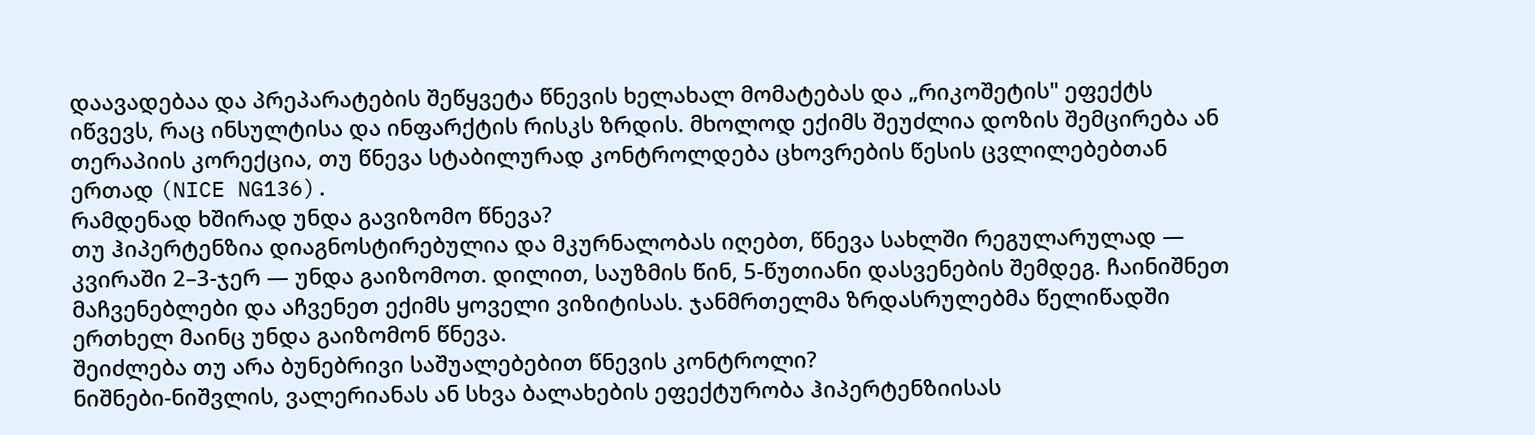დაავადებაა და პრეპარატების შეწყვეტა წნევის ხელახალ მომატებას და „რიკოშეტის" ეფექტს იწვევს, რაც ინსულტისა და ინფარქტის რისკს ზრდის. მხოლოდ ექიმს შეუძლია დოზის შემცირება ან თერაპიის კორექცია, თუ წნევა სტაბილურად კონტროლდება ცხოვრების წესის ცვლილებებთან ერთად (NICE NG136).
რამდენად ხშირად უნდა გავიზომო წნევა?
თუ ჰიპერტენზია დიაგნოსტირებულია და მკურნალობას იღებთ, წნევა სახლში რეგულარულად — კვირაში 2–3-ჯერ — უნდა გაიზომოთ. დილით, საუზმის წინ, 5-წუთიანი დასვენების შემდეგ. ჩაინიშნეთ მაჩვენებლები და აჩვენეთ ექიმს ყოველი ვიზიტისას. ჯანმრთელმა ზრდასრულებმა წელიწადში ერთხელ მაინც უნდა გაიზომონ წნევა.
შეიძლება თუ არა ბუნებრივი საშუალებებით წნევის კონტროლი?
ნიშნები-ნიშვლის, ვალერიანას ან სხვა ბალახების ეფექტურობა ჰიპერტენზიისას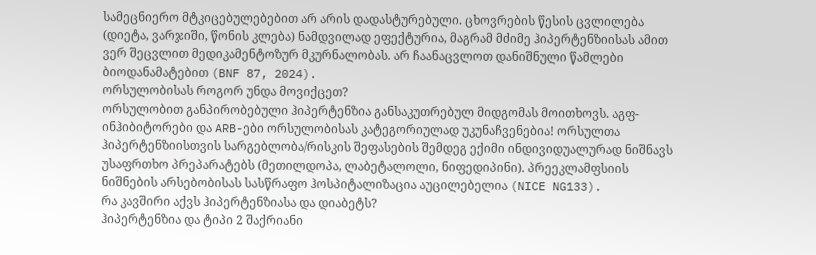სამეცნიერო მტკიცებულებებით არ არის დადასტურებული. ცხოვრების წესის ცვლილება (დიეტა, ვარჯიში, წონის კლება) ნამდვილად ეფექტურია, მაგრამ მძიმე ჰიპერტენზიისას ამით ვერ შეცვლით მედიკამენტოზურ მკურნალობას. არ ჩაანაცვლოთ დანიშნული წამლები ბიოდანამატებით (BNF 87, 2024).
ორსულობისას როგორ უნდა მოვიქცეთ?
ორსულობით განპირობებული ჰიპერტენზია განსაკუთრებულ მიდგომას მოითხოვს. აგფ-ინჰიბიტორები და ARB-ები ორსულობისას კატეგორიულად უკუნაჩვენებია! ორსულთა ჰიპერტენზიისთვის სარგებლობა/რისკის შეფასების შემდეგ ექიმი ინდივიდუალურად ნიშნავს უსაფრთხო პრეპარატებს (მეთილდოპა, ლაბეტალოლი, ნიფედიპინი). პრეეკლამფსიის ნიშნების არსებობისას სასწრაფო ჰოსპიტალიზაცია აუცილებელია (NICE NG133).
რა კავშირი აქვს ჰიპერტენზიასა და დიაბეტს?
ჰიპერტენზია და ტიპი 2 შაქრიანი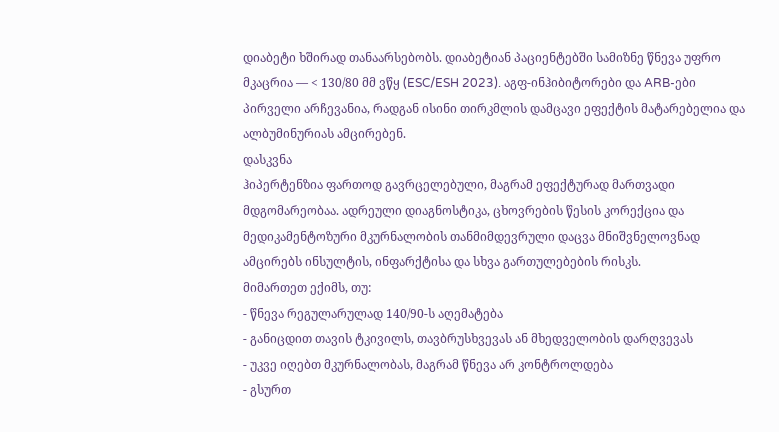დიაბეტი ხშირად თანაარსებობს. დიაბეტიან პაციენტებში სამიზნე წნევა უფრო მკაცრია — < 130/80 მმ ვწყ (ESC/ESH 2023). აგფ-ინჰიბიტორები და ARB-ები პირველი არჩევანია, რადგან ისინი თირკმლის დამცავი ეფექტის მატარებელია და ალბუმინურიას ამცირებენ.
დასკვნა
ჰიპერტენზია ფართოდ გავრცელებული, მაგრამ ეფექტურად მართვადი მდგომარეობაა. ადრეული დიაგნოსტიკა, ცხოვრების წესის კორექცია და მედიკამენტოზური მკურნალობის თანმიმდევრული დაცვა მნიშვნელოვნად ამცირებს ინსულტის, ინფარქტისა და სხვა გართულებების რისკს.
მიმართეთ ექიმს, თუ:
- წნევა რეგულარულად 140/90-ს აღემატება
- განიცდით თავის ტკივილს, თავბრუსხვევას ან მხედველობის დარღვევას
- უკვე იღებთ მკურნალობას, მაგრამ წნევა არ კონტროლდება
- გსურთ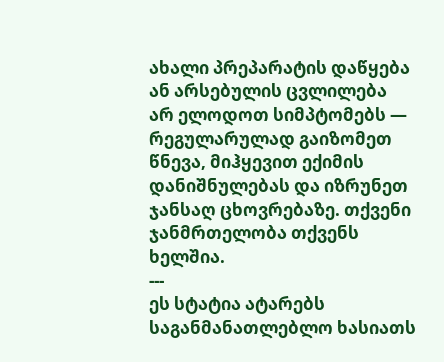ახალი პრეპარატის დაწყება ან არსებულის ცვლილება
არ ელოდოთ სიმპტომებს — რეგულარულად გაიზომეთ წნევა, მიჰყევით ექიმის დანიშნულებას და იზრუნეთ ჯანსაღ ცხოვრებაზე. თქვენი ჯანმრთელობა თქვენს ხელშია.
---
ეს სტატია ატარებს საგანმანათლებლო ხასიათს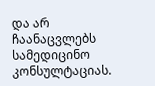და არ ჩაანაცვლებს სამედიცინო კონსულტაციას.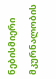ნებისმიერი მკურნალობის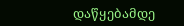დაწყებამდე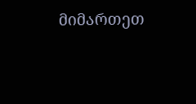მიმართეთ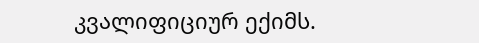კვალიფიციურ ექიმს.